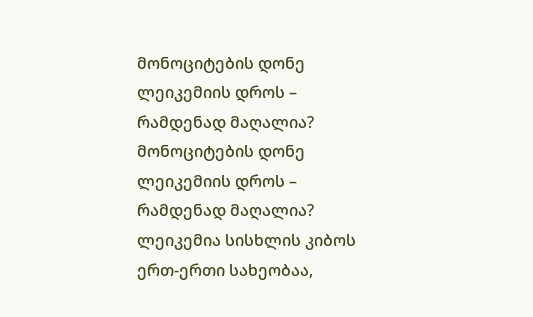მონოციტების დონე ლეიკემიის დროს – რამდენად მაღალია?
მონოციტების დონე ლეიკემიის დროს – რამდენად მაღალია? ლეიკემია სისხლის კიბოს ერთ-ერთი სახეობაა,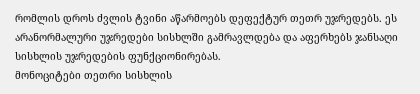რომლის დროს ძვლის ტვინი აწარმოებს დეფექტურ თეთრ უჯრედებს. ეს არანორმალური უჯრედები სისხლში გამრავლდება და აფერხებს ჯანსაღი სისხლის უჯრედების ფუნქციონირებას.
მონოციტები თეთრი სისხლის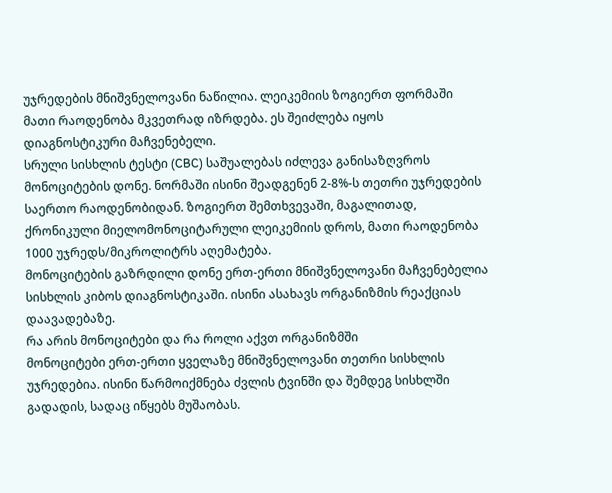უჯრედების მნიშვნელოვანი ნაწილია. ლეიკემიის ზოგიერთ ფორმაში მათი რაოდენობა მკვეთრად იზრდება. ეს შეიძლება იყოს დიაგნოსტიკური მაჩვენებელი.
სრული სისხლის ტესტი (CBC) საშუალებას იძლევა განისაზღვროს მონოციტების დონე. ნორმაში ისინი შეადგენენ 2-8%-ს თეთრი უჯრედების საერთო რაოდენობიდან. ზოგიერთ შემთხვევაში, მაგალითად, ქრონიკული მიელომონოციტარული ლეიკემიის დროს, მათი რაოდენობა 1000 უჯრედს/მიკროლიტრს აღემატება.
მონოციტების გაზრდილი დონე ერთ-ერთი მნიშვნელოვანი მაჩვენებელია სისხლის კიბოს დიაგნოსტიკაში. ისინი ასახავს ორგანიზმის რეაქციას დაავადებაზე.
რა არის მონოციტები და რა როლი აქვთ ორგანიზმში
მონოციტები ერთ-ერთი ყველაზე მნიშვნელოვანი თეთრი სისხლის უჯრედებია. ისინი წარმოიქმნება ძვლის ტვინში და შემდეგ სისხლში გადადის, სადაც იწყებს მუშაობას.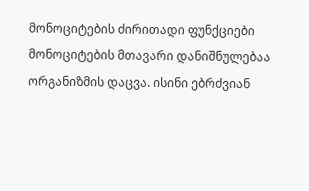მონოციტების ძირითადი ფუნქციები
მონოციტების მთავარი დანიშნულებაა ორგანიზმის დაცვა. ისინი ებრძვიან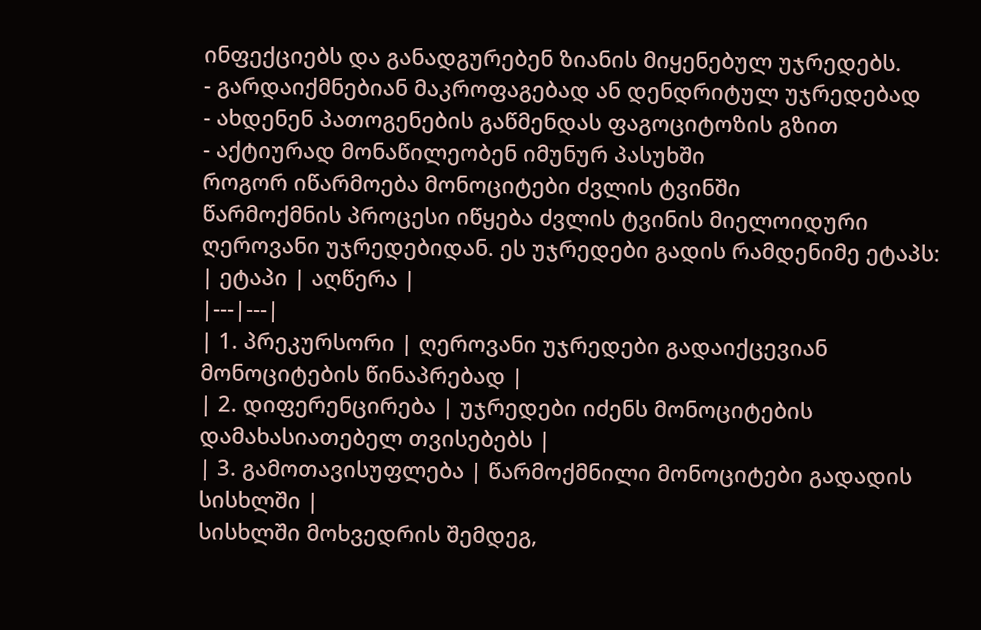ინფექციებს და განადგურებენ ზიანის მიყენებულ უჯრედებს.
- გარდაიქმნებიან მაკროფაგებად ან დენდრიტულ უჯრედებად
- ახდენენ პათოგენების გაწმენდას ფაგოციტოზის გზით
- აქტიურად მონაწილეობენ იმუნურ პასუხში
როგორ იწარმოება მონოციტები ძვლის ტვინში
წარმოქმნის პროცესი იწყება ძვლის ტვინის მიელოიდური ღეროვანი უჯრედებიდან. ეს უჯრედები გადის რამდენიმე ეტაპს:
| ეტაპი | აღწერა |
|---|---|
| 1. პრეკურსორი | ღეროვანი უჯრედები გადაიქცევიან მონოციტების წინაპრებად |
| 2. დიფერენცირება | უჯრედები იძენს მონოციტების დამახასიათებელ თვისებებს |
| 3. გამოთავისუფლება | წარმოქმნილი მონოციტები გადადის სისხლში |
სისხლში მოხვედრის შემდეგ,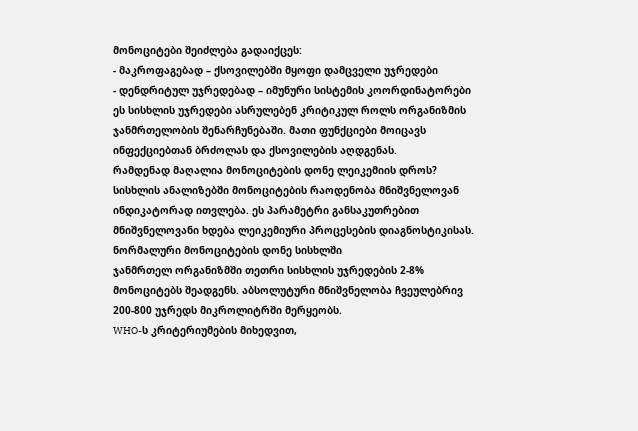მონოციტები შეიძლება გადაიქცეს:
- მაკროფაგებად – ქსოვილებში მყოფი დამცველი უჯრედები
- დენდრიტულ უჯრედებად – იმუნური სისტემის კოორდინატორები
ეს სისხლის უჯრედები ასრულებენ კრიტიკულ როლს ორგანიზმის ჯანმრთელობის შენარჩუნებაში. მათი ფუნქციები მოიცავს ინფექციებთან ბრძოლას და ქსოვილების აღდგენას.
რამდენად მაღალია მონოციტების დონე ლეიკემიის დროს?
სისხლის ანალიზებში მონოციტების რაოდენობა მნიშვნელოვან ინდიკატორად ითვლება. ეს პარამეტრი განსაკუთრებით მნიშვნელოვანი ხდება ლეიკემიური პროცესების დიაგნოსტიკისას.
ნორმალური მონოციტების დონე სისხლში
ჯანმრთელ ორგანიზმში თეთრი სისხლის უჯრედების 2-8% მონოციტებს შეადგენს. აბსოლუტური მნიშვნელობა ჩვეულებრივ 200-800 უჯრედს მიკროლიტრში მერყეობს.
WHO-ს კრიტერიუმების მიხედვით,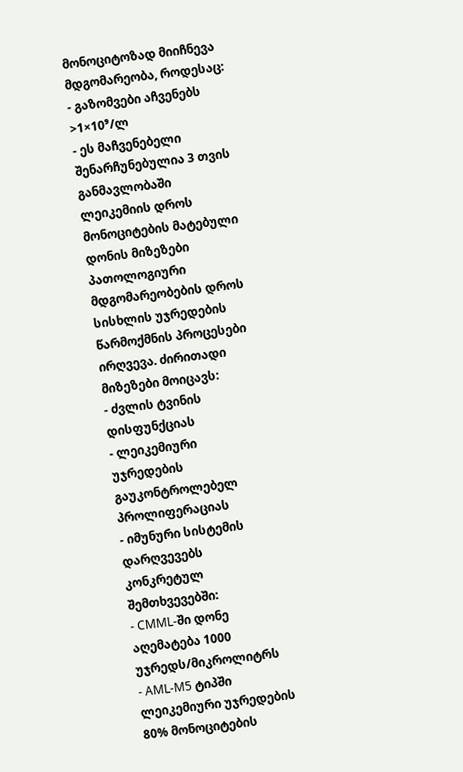მონოციტოზად მიიჩნევა მდგომარეობა, როდესაც:
- გაზომვები აჩვენებს >1×10⁹/ლ
- ეს მაჩვენებელი შენარჩუნებულია 3 თვის განმავლობაში
ლეიკემიის დროს მონოციტების მატებული დონის მიზეზები
პათოლოგიური მდგომარეობების დროს სისხლის უჯრედების წარმოქმნის პროცესები ირღვევა. ძირითადი მიზეზები მოიცავს:
- ძვლის ტვინის დისფუნქციას
- ლეიკემიური უჯრედების გაუკონტროლებელ პროლიფერაციას
- იმუნური სისტემის დარღვევებს
კონკრეტულ შემთხვევებში:
- CMML-ში დონე აღემატება 1000 უჯრედს/მიკროლიტრს
- AML-M5 ტიპში ლეიკემიური უჯრედების 80% მონოციტების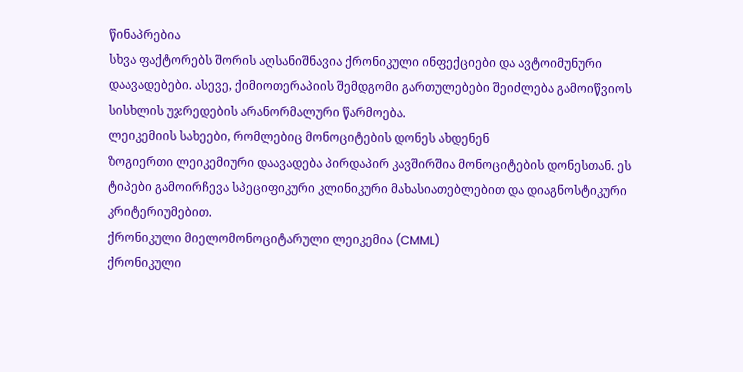წინაპრებია
სხვა ფაქტორებს შორის აღსანიშნავია ქრონიკული ინფექციები და ავტოიმუნური დაავადებები. ასევე, ქიმიოთერაპიის შემდგომი გართულებები შეიძლება გამოიწვიოს სისხლის უჯრედების არანორმალური წარმოება.
ლეიკემიის სახეები, რომლებიც მონოციტების დონეს ახდენენ
ზოგიერთი ლეიკემიური დაავადება პირდაპირ კავშირშია მონოციტების დონესთან. ეს ტიპები გამოირჩევა სპეციფიკური კლინიკური მახასიათებლებით და დიაგნოსტიკური კრიტერიუმებით.
ქრონიკული მიელომონოციტარული ლეიკემია (CMML)
ქრონიკული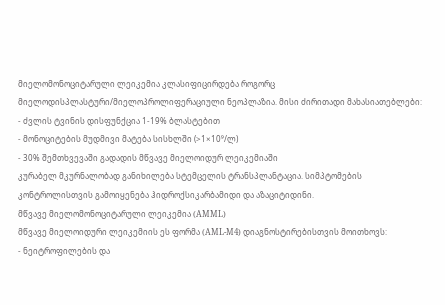მიელომონოციტარული ლეიკემია კლასიფიცირდება როგორც მიელოდისპლასტური/მიელოპროლიფერაციული ნეოპლაზია. მისი ძირითადი მახასიათებლები:
- ძვლის ტვინის დისფუნქცია 1-19% ბლასტებით
- მონოციტების მუდმივი მატება სისხლში (>1×10⁹/ლ)
- 30% შემთხვევაში გადადის მწვავე მიელოიდურ ლეიკემიაში
კურაბელ მკურნალობად განიხილება სტემცელის ტრანსპლანტაცია. სიმპტომების კონტროლისთვის გამოიყენება ჰიდროქსიკარბამიდი და აზაციტიდინი.
მწვავე მიელომონოციტარული ლეიკემია (AMML)
მწვავე მიელოიდური ლეიკემიის ეს ფორმა (AML-M4) დიაგნოსტირებისთვის მოითხოვს:
- ნეიტროფილების და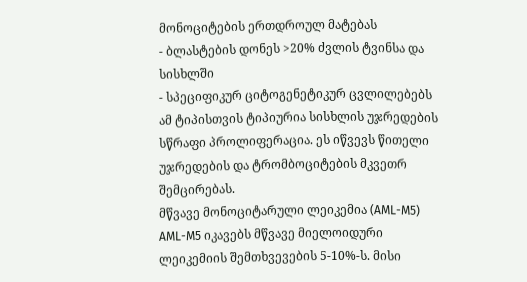მონოციტების ერთდროულ მატებას
- ბლასტების დონეს >20% ძვლის ტვინსა და სისხლში
- სპეციფიკურ ციტოგენეტიკურ ცვლილებებს
ამ ტიპისთვის ტიპიურია სისხლის უჯრედების სწრაფი პროლიფერაცია. ეს იწვევს წითელი უჯრედების და ტრომბოციტების მკვეთრ შემცირებას.
მწვავე მონოციტარული ლეიკემია (AML-M5)
AML-M5 იკავებს მწვავე მიელოიდური ლეიკემიის შემთხვევების 5-10%-ს. მისი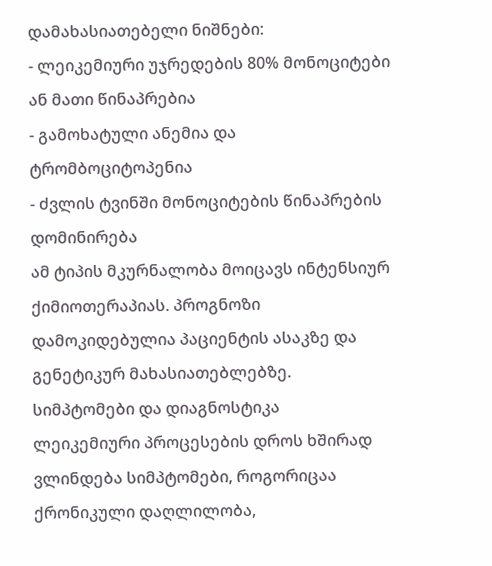დამახასიათებელი ნიშნები:
- ლეიკემიური უჯრედების 80% მონოციტები ან მათი წინაპრებია
- გამოხატული ანემია და ტრომბოციტოპენია
- ძვლის ტვინში მონოციტების წინაპრების დომინირება
ამ ტიპის მკურნალობა მოიცავს ინტენსიურ ქიმიოთერაპიას. პროგნოზი დამოკიდებულია პაციენტის ასაკზე და გენეტიკურ მახასიათებლებზე.
სიმპტომები და დიაგნოსტიკა
ლეიკემიური პროცესების დროს ხშირად ვლინდება სიმპტომები, როგორიცაა ქრონიკული დაღლილობა,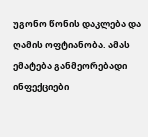უგონო წონის დაკლება და ღამის ოფტიანობა. ამას ემატება განმეორებადი ინფექციები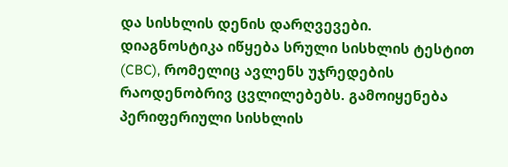და სისხლის დენის დარღვევები.
დიაგნოსტიკა იწყება სრული სისხლის ტესტით (CBC), რომელიც ავლენს უჯრედების რაოდენობრივ ცვლილებებს. გამოიყენება პერიფერიული სისხლის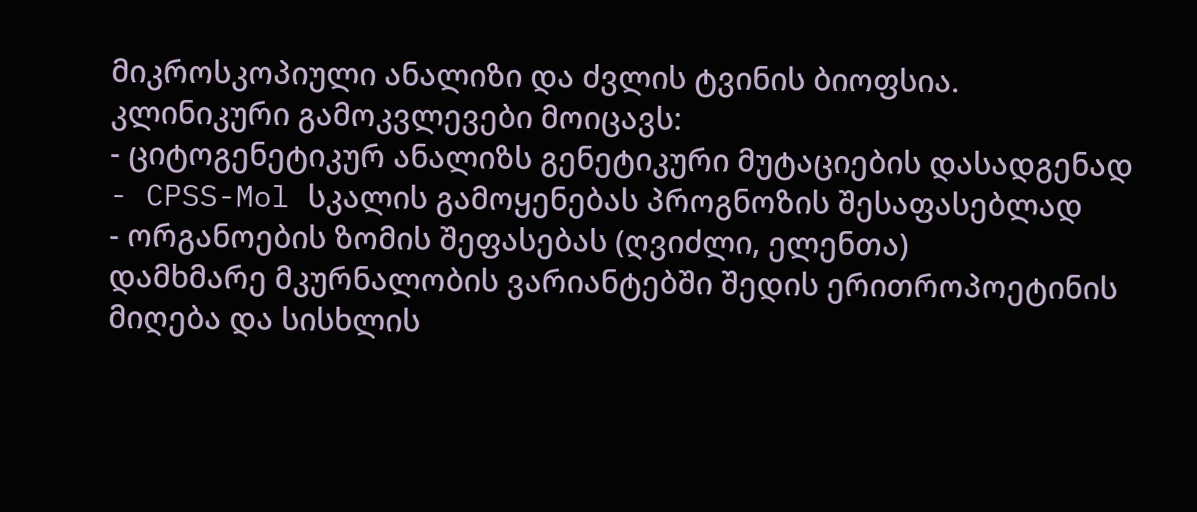მიკროსკოპიული ანალიზი და ძვლის ტვინის ბიოფსია.
კლინიკური გამოკვლევები მოიცავს:
- ციტოგენეტიკურ ანალიზს გენეტიკური მუტაციების დასადგენად
- CPSS-Mol სკალის გამოყენებას პროგნოზის შესაფასებლად
- ორგანოების ზომის შეფასებას (ღვიძლი, ელენთა)
დამხმარე მკურნალობის ვარიანტებში შედის ერითროპოეტინის მიღება და სისხლის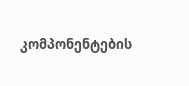კომპონენტების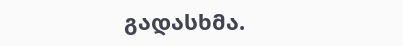გადასხმა.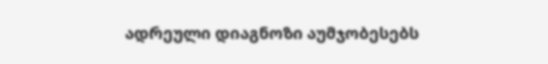ადრეული დიაგნოზი აუმჯობესებს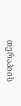თერაპიის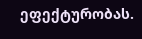ეფექტურობას.